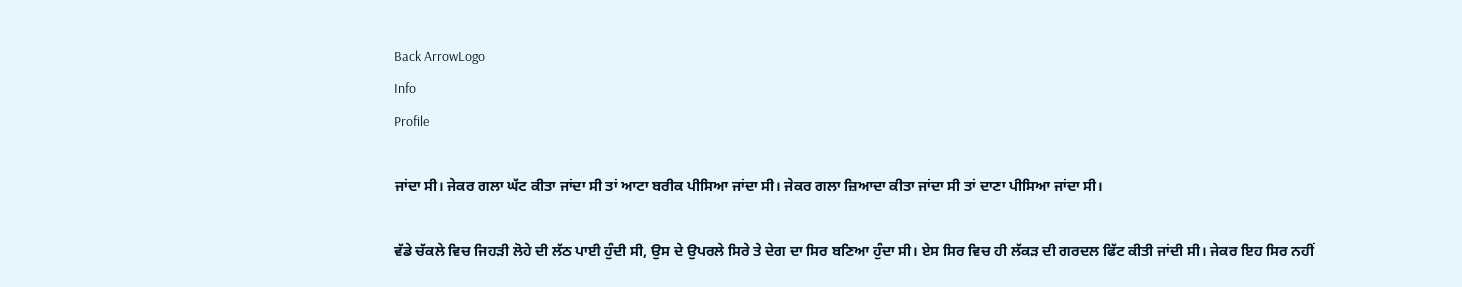Back ArrowLogo
Info
Profile

ਜਾਂਦਾ ਸੀ। ਜੇਕਰ ਗਲਾ ਘੱਟ ਕੀਤਾ ਜਾਂਦਾ ਸੀ ਤਾਂ ਆਟਾ ਬਰੀਕ ਪੀਸਿਆ ਜਾਂਦਾ ਸੀ। ਜੇਕਰ ਗਲਾ ਜ਼ਿਆਦਾ ਕੀਤਾ ਜਾਂਦਾ ਸੀ ਤਾਂ ਦਾਣਾ ਪੀਸਿਆ ਜਾਂਦਾ ਸੀ।

ਵੱਡੇ ਚੱਕਲੇ ਵਿਚ ਜਿਹੜੀ ਲੋਹੇ ਦੀ ਲੱਠ ਪਾਈ ਹੁੰਦੀ ਸੀ, ਉਸ ਦੇ ਉਪਰਲੇ ਸਿਰੇ ਤੇ ਦੇਗ ਦਾ ਸਿਰ ਬਣਿਆ ਹੁੰਦਾ ਸੀ। ਏਸ ਸਿਰ ਵਿਚ ਹੀ ਲੱਕੜ ਦੀ ਗਰਦਲ ਫਿੱਟ ਕੀਤੀ ਜਾਂਦੀ ਸੀ। ਜੇਕਰ ਇਹ ਸਿਰ ਨਹੀਂ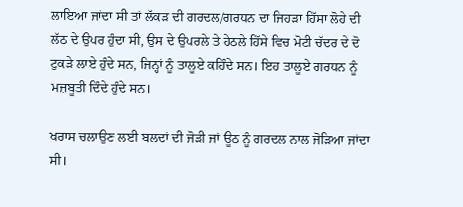ਲਾਇਆ ਜਾਂਦਾ ਸੀ ਤਾਂ ਲੱਕੜ ਦੀ ਗਰਦਲ/ਗਰਧਨ ਦਾ ਜਿਹੜਾ ਹਿੱਸਾ ਲੋਹੇ ਦੀ ਲੱਠ ਦੇ ਉਪਰ ਹੁੰਦਾ ਸੀ, ਉਸ ਦੇ ਉਪਰਲੇ ਤੇ ਹੇਠਲੇ ਹਿੱਸੇ ਵਿਚ ਮੋਟੀ ਚੱਦਰ ਦੇ ਦੋ ਟੁਕੜੇ ਲਾਏ ਹੁੰਦੇ ਸਨ, ਜਿਨ੍ਹਾਂ ਨੂੰ ਤਾਲੂਏ ਕਹਿੰਦੇ ਸਨ। ਇਹ ਤਾਲੂਏ ਗਰਧਨ ਨੂੰ ਮਜ਼ਬੂਤੀ ਦਿੰਦੇ ਹੁੰਦੇ ਸਨ।

ਖਰਾਸ ਚਲਾਉਣ ਲਈ ਬਲਦਾਂ ਦੀ ਜੋੜੀ ਜਾਂ ਊਠ ਨੂੰ ਗਰਦਲ ਨਾਲ ਜੋੜਿਆ ਜਾਂਦਾ ਸੀ।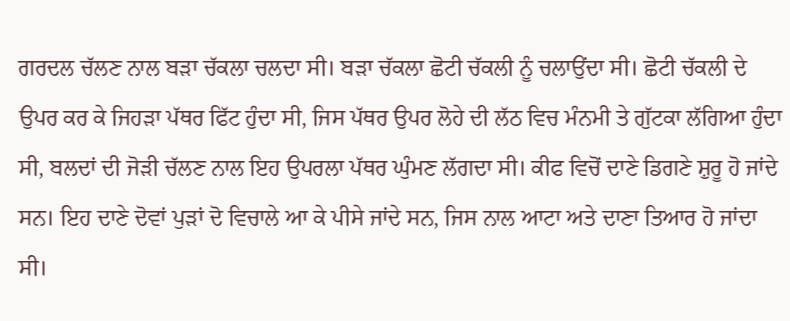ਗਰਦਲ ਚੱਲਣ ਨਾਲ ਬੜਾ ਚੱਕਲਾ ਚਲਦਾ ਸੀ। ਬੜਾ ਚੱਕਲਾ ਛੋਟੀ ਚੱਕਲੀ ਨੂੰ ਚਲਾਉਂਦਾ ਸੀ। ਛੋਟੀ ਚੱਕਲੀ ਦੇ ਉਪਰ ਕਰ ਕੇ ਜਿਹੜਾ ਪੱਥਰ ਫਿੱਟ ਹੁੰਦਾ ਸੀ, ਜਿਸ ਪੱਥਰ ਉਪਰ ਲੋਹੇ ਦੀ ਲੱਠ ਵਿਚ ਮੰਨਮੀ ਤੇ ਗੁੱਟਕਾ ਲੱਗਿਆ ਹੁੰਦਾ ਸੀ, ਬਲਦਾਂ ਦੀ ਜੋੜੀ ਚੱਲਣ ਨਾਲ ਇਹ ਉਪਰਲਾ ਪੱਥਰ ਘੁੰਮਣ ਲੱਗਦਾ ਸੀ। ਕੀਫ ਵਿਚੋਂ ਦਾਣੇ ਡਿਗਣੇ ਸ਼ੁਰੂ ਹੋ ਜਾਂਦੇ ਸਨ। ਇਹ ਦਾਣੇ ਦੋਵਾਂ ਪੁੜਾਂ ਦੋ ਵਿਚਾਲੇ ਆ ਕੇ ਪੀਸੇ ਜਾਂਦੇ ਸਨ, ਜਿਸ ਨਾਲ ਆਟਾ ਅਤੇ ਦਾਣਾ ਤਿਆਰ ਹੋ ਜਾਂਦਾ ਸੀ।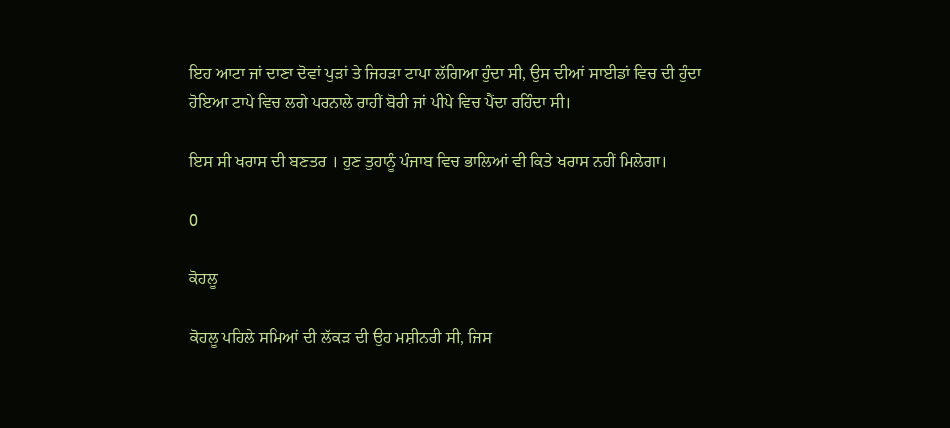ਇਹ ਆਟਾ ਜਾਂ ਦਾਣਾ ਦੋਵਾਂ ਪੁੜਾਂ ਤੇ ਜਿਹੜਾ ਟਾਪਾ ਲੱਗਿਆ ਹੁੰਦਾ ਸੀ, ਉਸ ਦੀਆਂ ਸਾਈਡਾਂ ਵਿਚ ਦੀ ਹੁੰਦਾ ਹੋਇਆ ਟਾਪੇ ਵਿਚ ਲਗੇ ਪਰਨਾਲੇ ਰਾਹੀਂ ਬੋਰੀ ਜਾਂ ਪੀਪੇ ਵਿਚ ਪੈਂਦਾ ਰਹਿੰਦਾ ਸੀ।

ਇਸ ਸੀ ਖਰਾਸ ਦੀ ਬਣਤਰ । ਹੁਣ ਤੁਹਾਨੂੰ ਪੰਜਾਬ ਵਿਚ ਭਾਲਿਆਂ ਵੀ ਕਿਤੇ ਖਰਾਸ ਨਹੀਂ ਮਿਲੇਗਾ।

0

ਕੋਹਲੂ

ਕੋਹਲੂ ਪਹਿਲੇ ਸਮਿਆਂ ਦੀ ਲੱਕੜ ਦੀ ਉਹ ਮਸ਼ੀਨਰੀ ਸੀ, ਜਿਸ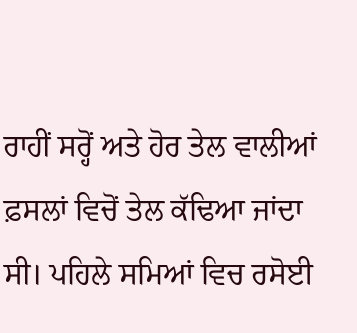ਰਾਹੀਂ ਸਰ੍ਹੋਂ ਅਤੇ ਹੋਰ ਤੇਲ ਵਾਲੀਆਂ ਫ਼ਸਲਾਂ ਵਿਚੋਂ ਤੇਲ ਕੱਢਿਆ ਜਾਂਦਾ ਸੀ। ਪਹਿਲੇ ਸਮਿਆਂ ਵਿਚ ਰਸੋਈ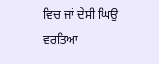ਵਿਚ ਜਾਂ ਦੇਸੀ ਘਿਉ ਵਰਤਿਆ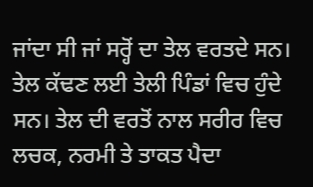ਜਾਂਦਾ ਸੀ ਜਾਂ ਸਰ੍ਹੋਂ ਦਾ ਤੇਲ ਵਰਤਦੇ ਸਨ। ਤੇਲ ਕੱਢਣ ਲਈ ਤੇਲੀ ਪਿੰਡਾਂ ਵਿਚ ਹੁੰਦੇ ਸਨ। ਤੇਲ ਦੀ ਵਰਤੋਂ ਨਾਲ ਸਰੀਰ ਵਿਚ ਲਚਕ, ਨਰਮੀ ਤੇ ਤਾਕਤ ਪੈਦਾ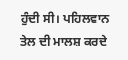ਹੁੰਦੀ ਸੀ। ਪਹਿਲਵਾਨ ਤੇਲ ਦੀ ਮਾਲਸ਼ ਕਰਦੇ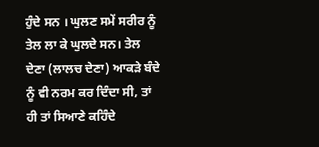ਹੁੰਦੇ ਸਨ । ਘੁਲਣ ਸਮੇਂ ਸਰੀਰ ਨੂੰ ਤੇਲ ਲਾ ਕੇ ਘੁਲਦੇ ਸਨ। ਤੇਲ ਦੇਣਾ (ਲਾਲਚ ਦੇਣਾ) ਆਕੜੇ ਬੰਦੇ ਨੂੰ ਵੀ ਨਰਮ ਕਰ ਦਿੰਦਾ ਸੀ, ਤਾਂ ਹੀ ਤਾਂ ਸਿਆਣੇ ਕਹਿੰਦੇ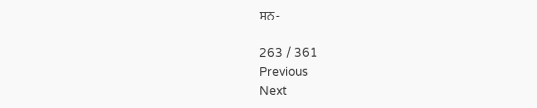ਸਨ-

263 / 361
Previous
Next